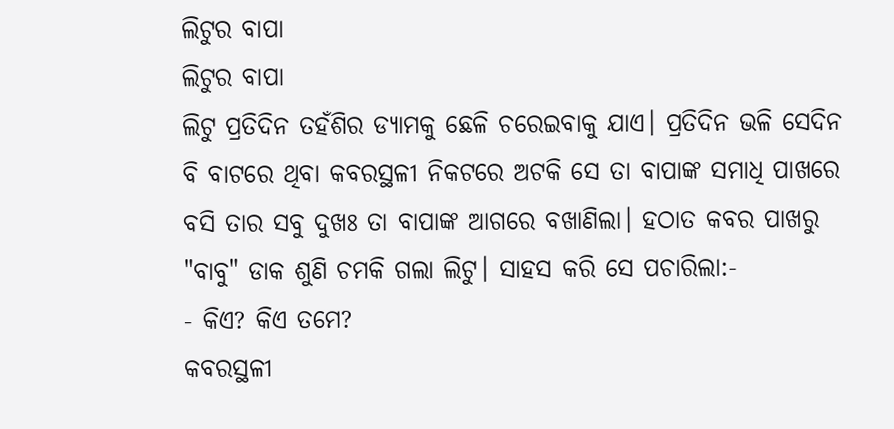ଲିଟୁର ବାପା
ଲିଟୁର ବାପା
ଲିଟୁ ପ୍ରତିଦିନ ତହଁଶିର ଡ୍ୟାମକୁ ଛେଳି ଚରେଇବାକୁ ଯାଏ। ପ୍ରତିଦିନ ଭଳି ସେଦିନ ବି ବାଟରେ ଥିବା କବରସ୍ଥଳୀ ନିକଟରେ ଅଟକି ସେ ତା ବାପାଙ୍କ ସମାଧି ପାଖରେ ବସି ତାର ସବୁ ଦୁଖଃ ତା ବାପାଙ୍କ ଆଗରେ ବଖାଣିଲା। ହଠାତ କବର ପାଖରୁ "ବାବୁ" ଡାକ ଶୁଣି ଚମକି ଗଲା ଲିଟୁ। ସାହସ କରି ସେ ପଚାରିଲା:-
- କିଏ? କିଏ ତମେ?
କବରସ୍ଥଳୀ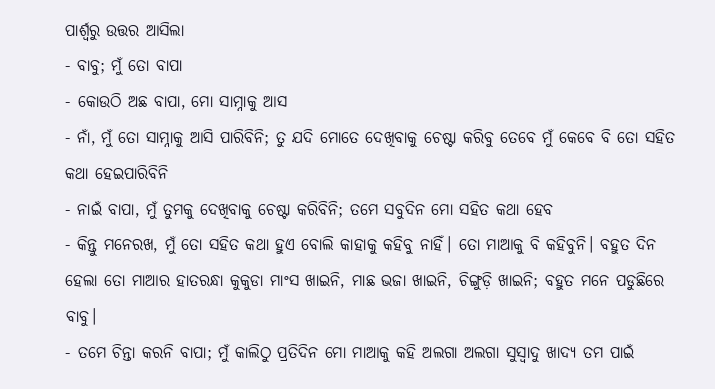ପାର୍ଶ୍ଵରୁ ଉତ୍ତର ଆସିଲା
- ବାବୁ; ମୁଁ ତୋ ବାପା
- କୋଉଠି ଅଛ ବାପା, ମୋ ସାମ୍ନାକୁ ଆସ
- ନାଁ, ମୁଁ ତୋ ସାମ୍ନାକୁ ଆସି ପାରିବିନି; ତୁ ଯଦି ମୋତେ ଦେଖିବାକୁ ଚେଷ୍ଟା କରିବୁ ତେବେ ମୁଁ କେବେ ବି ତୋ ସହିତ କଥା ହେଇପାରିବିନି
- ନାଇଁ ବାପା, ମୁଁ ତୁମକୁ ଦେଖିବାକୁ ଚେଷ୍ଟା କରିବିନି; ତମେ ସବୁଦିନ ମୋ ସହିତ କଥା ହେବ
- କିନ୍ତୁ ମନେରଖ, ମୁଁ ତୋ ସହିତ କଥା ହୁଏ ବୋଲି କାହାକୁ କହିବୁ ନାହିଁ। ତୋ ମାଆକୁ ବି କହିବୁନି। ବହୁତ ଦିନ ହେଲା ତୋ ମାଆର ହାତରନ୍ଧା କୁକୁଡା ମାଂସ ଖାଇନି, ମାଛ ଭଜା ଖାଇନି, ଚିଙ୍ଗୁଡ଼ି ଖାଇନି; ବହୁତ ମନେ ପଡୁଛିରେ ବାବୁ।
- ତମେ ଚିନ୍ତା କରନି ବାପା; ମୁଁ କାଲିଠୁ ପ୍ରତିଦିନ ମୋ ମାଆକୁ କହି ଅଲଗା ଅଲଗା ସୁସ୍ୱାଦୁ ଖାଦ୍ୟ ତମ ପାଇଁ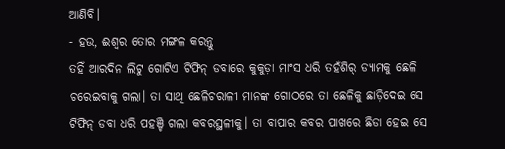ଆଣିବି।
- ହଉ, ଈଶ୍ୱର ତୋର ମଙ୍ଗଳ କରନ୍ତୁ
ତହିଁ ଆରଦିନ ଲିଟୁ ଗୋଟିଏ ଟିଫିନ୍ ଡବାରେ କୁକୁଡ଼ା ମାଂସ ଧରି ତହଁଶିର୍ ଡ୍ୟାମକୁ ଛେଳି ଚରେଇବାକୁ ଗଲା। ତା ସାଥି ଛେଳିଚରାଳୀ ମାନଙ୍କ ଗୋଠରେ ତା ଛେଳିକୁ ଛାଡ଼ିଦେଇ ସେ ଟିଫିନ୍ ଡବା ଧରି ପହଞ୍ଚି ଗଲା କବରସ୍ଥଳୀକୁ। ତା ବାପାର କବର ପାଖରେ ଛିଡା ହେଇ ସେ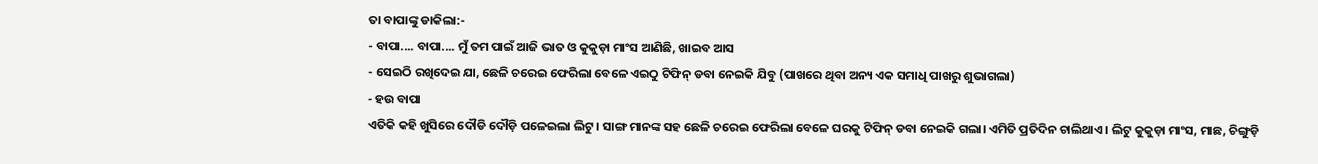ତା ବାପାଙ୍କୁ ଡାକିଲା:-
- ବାପା.... ବାପା.... ମୁଁ ତମ ପାଇଁ ଆଜି ଭାତ ଓ କୁକୁଡ଼ା ମାଂସ ଆଣିଛି, ଖାଇବ ଆସ
- ସେଇଠି ରଖିଦେଇ ଯା, ଛେଳି ଚରେଇ ଫେରିଲା ବେଳେ ଏଇଠୁ ଟିଫିନ୍ ଡବା ନେଇକି ଯିବୁ (ପାଖରେ ଥିବା ଅନ୍ୟ ଏକ ସମାଧି ପାଖରୁ ଶୁଭାଗଲା)
- ହଉ ବାପା
ଏତିକି କହି ଖୁସିରେ ଦୌଡି ଦୌଡ଼ି ପଳେଇଲା ଲିଟୁ। ସାଙ୍ଗ ମାନଙ୍କ ସହ ଛେଳି ଚରେଇ ଫେରିଲା ବେଳେ ଘରକୁ ଟିଫିନ୍ ଡବା ନେଇକି ଗଲା। ଏମିତି ପ୍ରତିଦିନ ଚାଲିଥାଏ। ଲିଟୁ କୁକୁଡ଼ା ମାଂସ, ମାଛ, ଚିଙ୍ଗୁଡ଼ି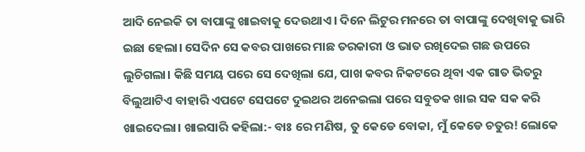ଆଦି ନେଇକି ତା ବାପାଙ୍କୁ ଖାଇବାକୁ ଦେଉଥାଏ। ଦିନେ ଲିଟୁର ମନରେ ତା ବାପାଙ୍କୁ ଦେଖିବାକୁ ଭାରି ଇଛା ହେଲା। ସେଦିନ ସେ କବର ପାଖରେ ମାଛ ତରକାରୀ ଓ ଭାତ ରଖିଦେଇ ଗଛ ଉପରେ ଲୁଚିଗଲା। କିଛି ସମୟ ପରେ ସେ ଦେଖିଲା ଯେ, ପାଖ କବର ନିକଟରେ ଥିବା ଏକ ଗାତ ଭିତରୁ ବିଲୁଆଟିଏ ବାହାରି ଏପଟେ ସେପଟେ ଦୁଇଥର ଅନେଇଲା ପରେ ସବୁତକ ଖାଇ ସକ ସକ କରି ଖାଇଦେଲା। ଖାଇସାରି କହିଲା:- ବାଃ ରେ ମଣିଷ, ତୁ କେଡେ ବୋକା, ମୁଁ କେଡେ ଚତୁର! ଲୋକେ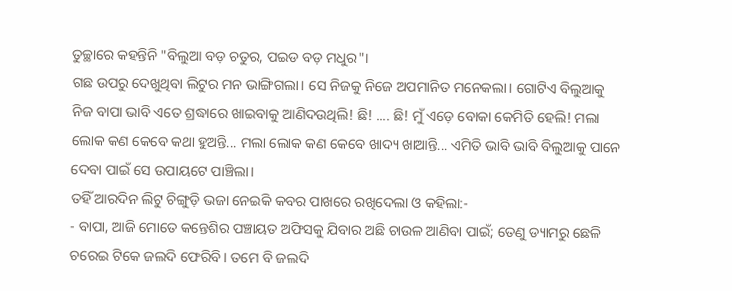ତୁଚ୍ଛାରେ କହନ୍ତିନି "ବିଲୁଆ ବଡ଼ ଚତୁର, ପଇଡ ବଡ଼ ମଧୁର"।
ଗଛ ଉପରୁ ଦେଖୁଥିବା ଲିଟୁର ମନ ଭାଙ୍ଗିଗଲା। ସେ ନିଜକୁ ନିଜେ ଅପମାନିତ ମନେକଲା। ଗୋଟିଏ ବିଲୁଆକୁ ନିଜ ବାପା ଭାବି ଏତେ ଶ୍ରଦ୍ଧାରେ ଖାଇବାକୁ ଆଣିଦଉଥିଲି! ଛି! .... ଛି! ମୁଁ ଏଡ଼େ ବୋକା କେମିତି ହେଲି! ମଲା ଲୋକ କଣ କେବେ କଥା ହୁଅନ୍ତି... ମଲା ଲୋକ କଣ କେବେ ଖାଦ୍ୟ ଖାଆନ୍ତି... ଏମିତି ଭାବି ଭାବି ବିଲୁଆକୁ ପାନେ ଦେବା ପାଇଁ ସେ ଉପାୟଟେ ପାଞ୍ଚିଲା।
ତହିଁ ଆରଦିନ ଲିଟୁ ଚିଙ୍ଗୁଡ଼ି ଭଜା ନେଇକି କବର ପାଖରେ ରଖିଦେଲା ଓ କହିଲା:-
- ବାପା, ଆଜି ମୋତେ କନ୍ତେଶିର ପଞ୍ଚାୟତ ଅଫିସକୁ ଯିବାର ଅଛି ଚାଉଳ ଆଣିବା ପାଇଁ; ତେଣୁ ଡ୍ୟାମରୁ ଛେଳି ଚରେଇ ଟିକେ ଜଲଦି ଫେରିବି। ତମେ ବି ଜଲଦି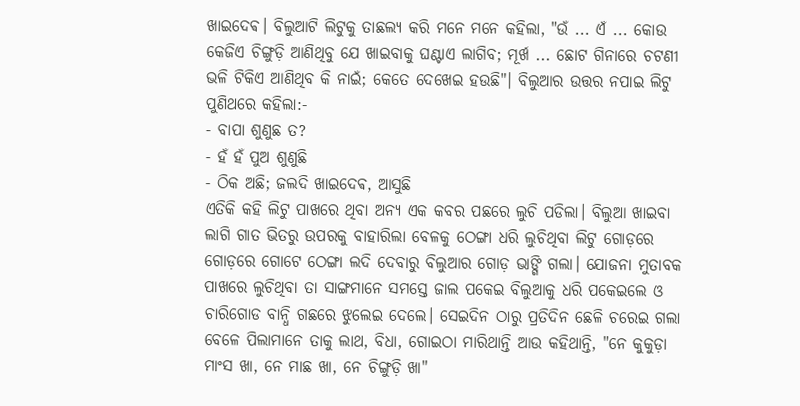ଖାଇଦେଵ। ବିଲୁଆଟି ଲିଟୁକୁ ତାଛଲ୍ୟ କରି ମନେ ମନେ କହିଲା, "ଉଁ ... ଏଁ ... କୋଉ କେଜିଏ ଚିଙ୍ଗୁଡ଼ି ଆଣିଥିବୁ ଯେ ଖାଇବାକୁ ଘଣ୍ଟାଏ ଲାଗିବ; ମୂର୍ଖ ... ଛୋଟ ଗିନାରେ ଚଟଣୀ ଭଳି ଟିକିଏ ଆଣିଥିବ କି ନାଇଁ; କେତେ ଦେଖେଇ ହଉଛି"। ବିଲୁଆର ଉତ୍ତର ନପାଇ ଲିଟୁ ପୁଣିଥରେ କହିଲା:-
- ବାପା ଶୁଣୁଛ ତ?
- ହଁ ହଁ ପୁଅ ଶୁଣୁଛି
- ଠିକ ଅଛି; ଜଲଦି ଖାଇଦେଵ, ଆସୁଛି
ଏତିକି କହି ଲିଟୁ ପାଖରେ ଥିବା ଅନ୍ୟ ଏକ କବର ପଛରେ ଲୁଚି ପଡିଲା। ବିଲୁଆ ଖାଇବା ଲାଗି ଗାତ ଭିତରୁ ଉପରକୁ ବାହାରିଲା ବେଳକୁ ଠେଙ୍ଗା ଧରି ଲୁଚିଥିବା ଲିଟୁ ଗୋଡ଼ରେ ଗୋଡ଼ରେ ଗୋଟେ ଠେଙ୍ଗା ଲଦି ଦେବାରୁ ବିଲୁଆର ଗୋଡ଼ ଭାଙ୍ଗି ଗଲା। ଯୋଜନା ମୁତାବକ ପାଖରେ ଲୁଚିଥିବା ତା ସାଙ୍ଗମାନେ ସମସ୍ତେ ଜାଲ ପକେଇ ବିଲୁଆକୁ ଧରି ପକେଇଲେ ଓ ଚାରିଗୋଡ ବାନ୍ଧି ଗଛରେ ଝୁଲେଇ ଦେଲେ। ସେଇଦିନ ଠାରୁ ପ୍ରତିଦିନ ଛେଳି ଚରେଇ ଗଲା ବେଳେ ପିଲାମାନେ ତାକୁ ଲାଥ, ବିଧା, ଗୋଇଠା ମାରିଥାନ୍ତି ଆଉ କହିଥାନ୍ତି, "ନେ କୁକୁଡ଼ା ମାଂସ ଖା, ନେ ମାଛ ଖା, ନେ ଚିଙ୍ଗୁଡ଼ି ଖା"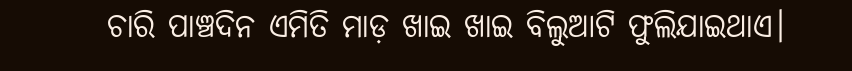ଚାରି ପାଞ୍ଚଦିନ ଏମିତି ମାଡ଼ ଖାଇ ଖାଇ ବିଲୁଆଟି ଫୁଲିଯାଇଥାଏ।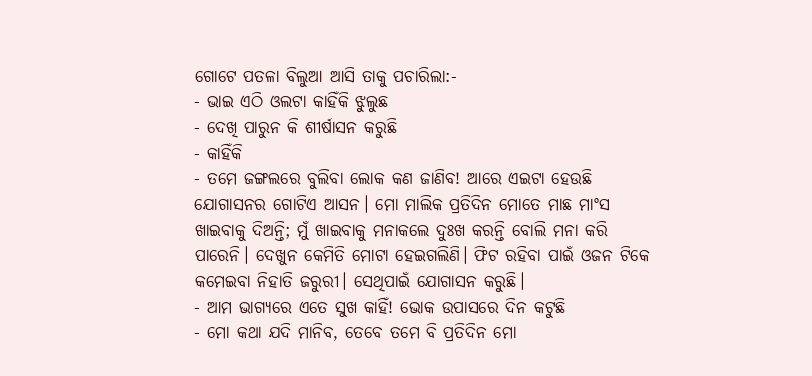ଗୋଟେ ପତଳା ବିଲୁଆ ଆସି ତାକୁ ପଚାରିଲା:-
- ଭାଇ ଏଠି ଓଲଟା କାହିଁକି ଝୁଲୁଛ
- ଦେଖି ପାରୁନ କି ଶୀର୍ଷାସନ କରୁଛି
- କାହିଁକି
- ତମେ ଜଙ୍ଗଲରେ ବୁଲିବା ଲୋକ କଣ ଜାଣିବ! ଆରେ ଏଇଟା ହେଉଛି ଯୋଗାସନର ଗୋଟିଏ ଆସନ। ମୋ ମାଲିକ ପ୍ରତିଦିନ ମୋତେ ମାଛ ମାଂସ ଖାଇବାକୁ ଦିଅନ୍ତି; ମୁଁ ଖାଇବାକୁ ମନାକଲେ ଦୁଃଖ କରନ୍ତି ବୋଲି ମନା କରି ପାରେନି। ଦେଖୁନ କେମିତି ମୋଟା ହେଇଗଲିଣି। ଫିଟ ରହିବା ପାଇଁ ଓଜନ ଟିକେ କମେଇବା ନିହାତି ଜରୁରୀ। ସେଥିପାଇଁ ଯୋଗାସନ କରୁଛି।
- ଆମ ଭାଗ୍ୟରେ ଏତେ ସୁଖ କାହିଁ! ଭୋକ ଉପାସରେ ଦିନ କଟୁଛି
- ମୋ କଥା ଯଦି ମାନିବ, ତେବେ ତମେ ବି ପ୍ରତିଦିନ ମୋ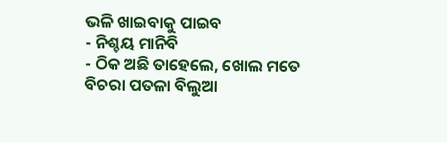ଭଳି ଖାଇବାକୁ ପାଇବ
- ନିଶ୍ଚୟ ମାନିବି
- ଠିକ ଅଛି ତାହେଲେ, ଖୋଲ ମତେ
ବିଚରା ପତଳା ବିଲୁଆ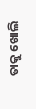ତାକୁ ଖୋଲି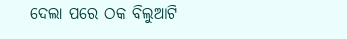ଦେଲା ପରେ ଠକ ବିଲୁଆଟି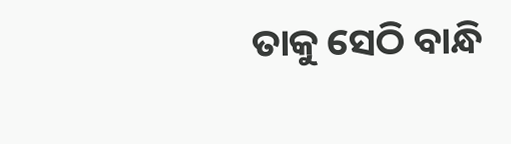ତାକୁ ସେଠି ବାନ୍ଧି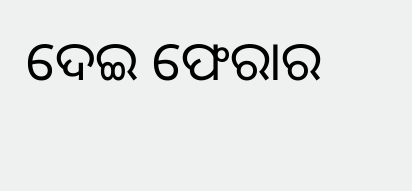ଦେଇ ଫେରାର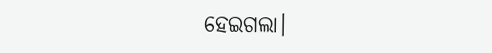ହେଇଗଲା।